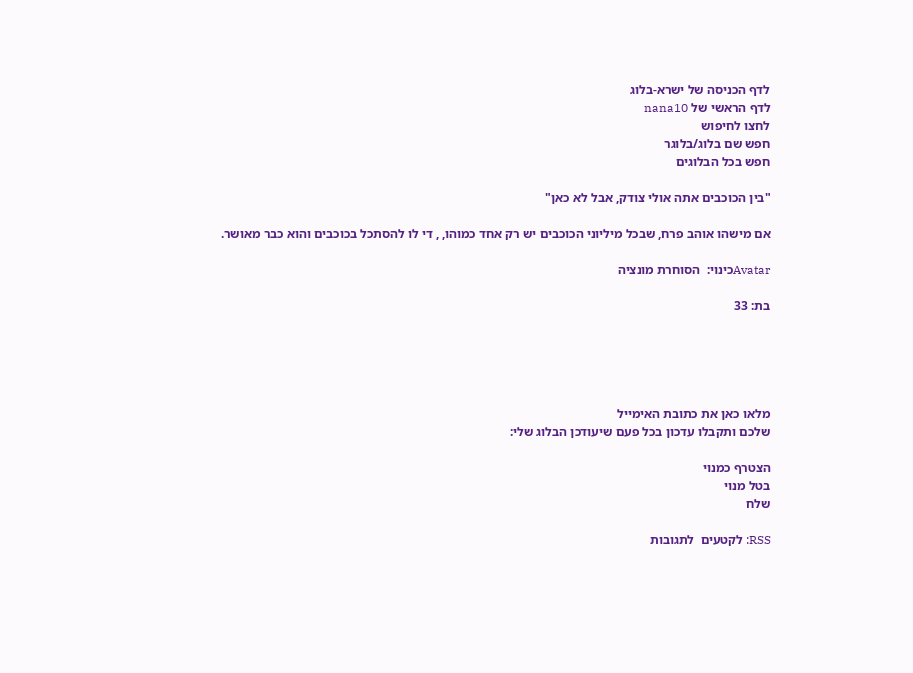לדף הכניסה של ישרא-בלוג
לדף הראשי של nana10
לחצו לחיפוש
חפש שם בלוג/בלוגר
חפש בכל הבלוגים

"בין הכוכבים אתה אולי צודק, אבל לא כאן"

אם מישהו אוהב פרח, שבכל מיליוני הכוכבים יש רק אחד כמוהו, , די לו להסתכל בכוכבים והוא כבר מאושר.

Avatarכינוי:  הסוחרת מונציה

בת: 33





מלאו כאן את כתובת האימייל
שלכם ותקבלו עדכון בכל פעם שיעודכן הבלוג שלי:

הצטרף כמנוי
בטל מנוי
שלח

RSS: לקטעים  לתגובות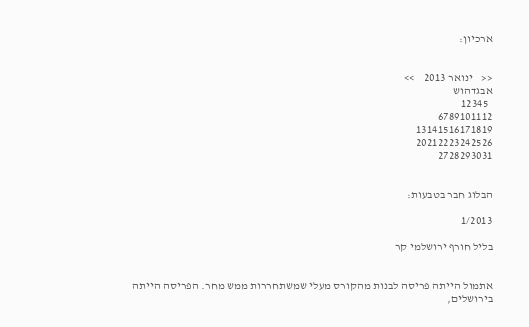ארכיון:


<<    ינואר 2013    >>
אבגדהוש
  12345
6789101112
13141516171819
20212223242526
2728293031


הבלוג חבר בטבעות:

1/2013

בליל חורף ירושלמי קר


אתמול הייתה פריסה לבנות מהקורס מעלי שמשתחררות ממש מחר. הפריסה הייתה בירושלים,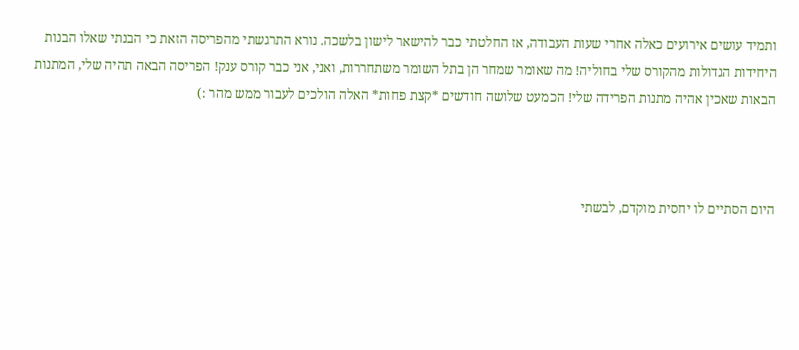ותמיד עושים אירועים כאלה אחרי שעות העבודה, אז החלטתי כבר להישאר לישון בלשכה. נורא התרגשתי מהפריסה הזאת כי הבנתי שאלו הבנות היחידות הגדולות מהקורס שלי בחוליה! מה שאומר שמחר הן בתל השומר משתחררות, ואני, אני כבר קורס ענק! הפריסה הבאה תהיה שלי, המתנות הבאות שאכין אהיה מתנות הפרידה שלי! הכמעט שלושה חודשים *קצת פחות* האלה הולכים לעבור ממש מהר :)



היום הסתיים לו יחסית מוקדם, לבשתי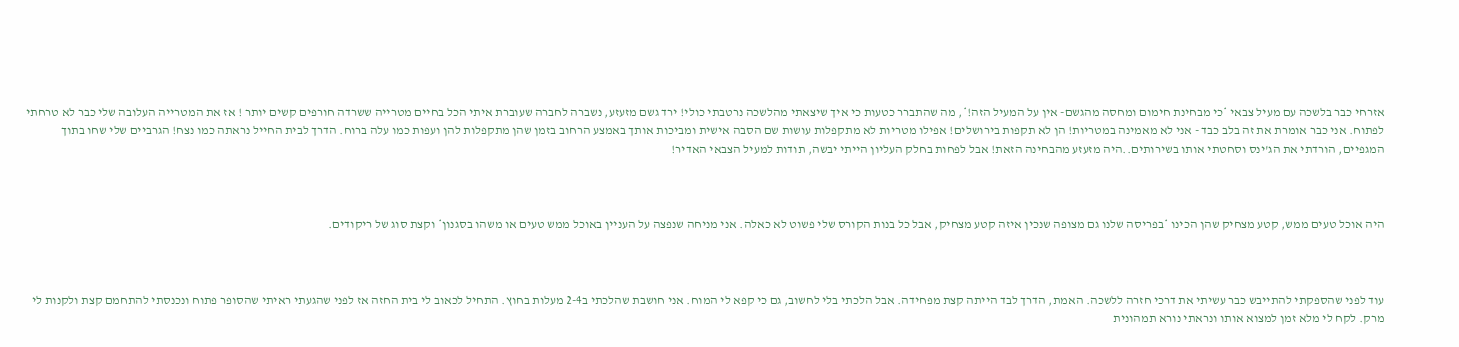אזרחי כבר בלשכה עם מעיל צבאי *כי מבחינת חימום ומחסה מהגשם- אין על המעיל הזה!*, מה שהתברר כטעות כי איך שיצאתי מהלשכה נרטבתי כולי! ירד גשם מזעזע, נשברה לחברה שעוברת איתי הכל בחיים מטרייה ששרדה חורפים קשים יותר ! אז את המטרייה העלובה שלי כבר לא טרחתי לפתוח. אני כבר אומרת את זה בלב כבד - אני לא מאמינה במטריות! הן לא תקפות בירושלים! אפילו מטריות לא מתקפלות עושות שם הסבה אישית ומביכות אותך באמצע הרחוב בזמן שהן מתקפלות להן ועפות כמו עלה ברוח. הדרך לבית החייל נראתה כמו נצח! הגרביים שלי שחו בתוך המגפיים, הורדתי את הג'ינס וסחטתי אותו בשירותים..היה מזעזע מהבחינה הזאת! אבל לפחות בחלק העליון הייתי יבשה, תודות למעיל הצבאי האדיר!



היה אוכל טעים ממש, קטע מצחיק שהן הכינו *בפריסה שלנו גם מצופה שנכין איזה קטע מצחיק, אבל כל בנות הקורס שלי פשוט לא כאלה. אני מניחה שנפצה על העניין באוכל ממש טעים או משהו בסגנון* וקצת סוג של ריקודים.



עוד לפני שהספקתי להתייבש כבר עשיתי את דרכי חזרה ללשכה. האמת, הדרך לבד הייתה קצת מפחידה. אבל הלכתי בלי לחשוב, גם כי קפא לי המוח. אני חושבת שהלכתי ב2-4 מעלות בחוץ. התחיל לכאוב לי בית החזה אז לפני שהגעתי ראיתי שהסופר פתוח ונכנסתי להתחמם קצת ולקנות לי מרק. לקח לי מלא זמן למצוא אותו ונראתי נורא תמהונית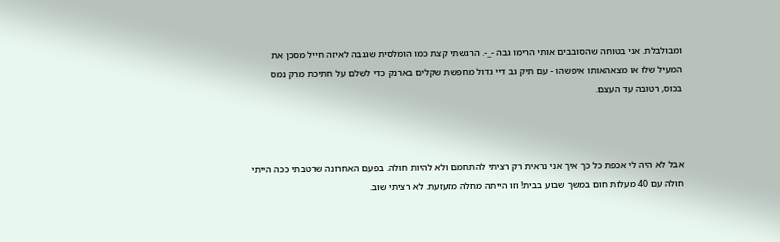ומבולבלת. אני בטוחה שהסובבים אותי הרימו גבה -_-. הרגשתי קצת כמו הומלסית שגנבה לאיזה חייל מסכן את המעיל שלו או מצאהאותו איפשהו - עם תיק גב דיי גדול מחפשת שקלים בארנק כדי לשלם על חתיכת מרק נמס בכוס, רטובה עד העצם.



אבל לא היה לי אכפת כל כך איך אני נראית רק רציתי להתחמם ולא להיות חולה. בפעם האחרונה שרטבתי ככה הייתי חולה עם 40 מעלות חום במשך שבוע בבית! וזו הייתה מחלה מזעזעת. לא רציתי שוב.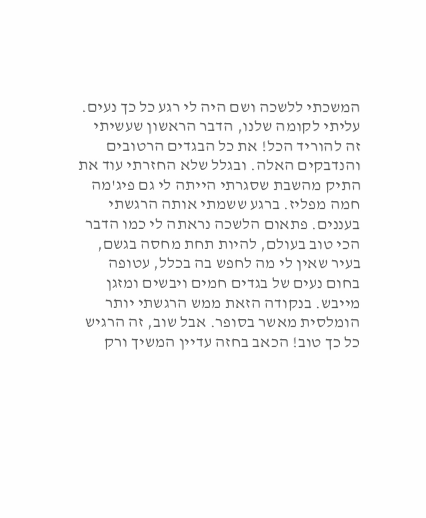המשכתי ללשכה ושם היה לי רגע כל כך נעים. עליתי לקומה שלנו, הדבר הראשון שעשיתי זה להוריד הכל! את כל הבגדים הרטובים והנדבקים האלה. ובגלל שלא החזרתי עוד את התיק מהשבת שסגרתי הייתה לי גם פיג'מה חמה מפליז. ברגע ששמתי אותה הרגשתי בעננים. פתאום הלשכה נראתה לי כמו הדבר הכי טוב בעולם, להיות תחת מחסה בגשם, בעיר שאין לי מה לחפש בה בכלל, עטופה בחום נעים של בגדים חמים ויבשים ומזגן מייבש. בנקודה הזאת ממש הרגשתי יותר הומלסית מאשר בסופר. אבל שוב, זה הרגיש כל כך טוב! הכאב בחזה עדיין המשיך ורק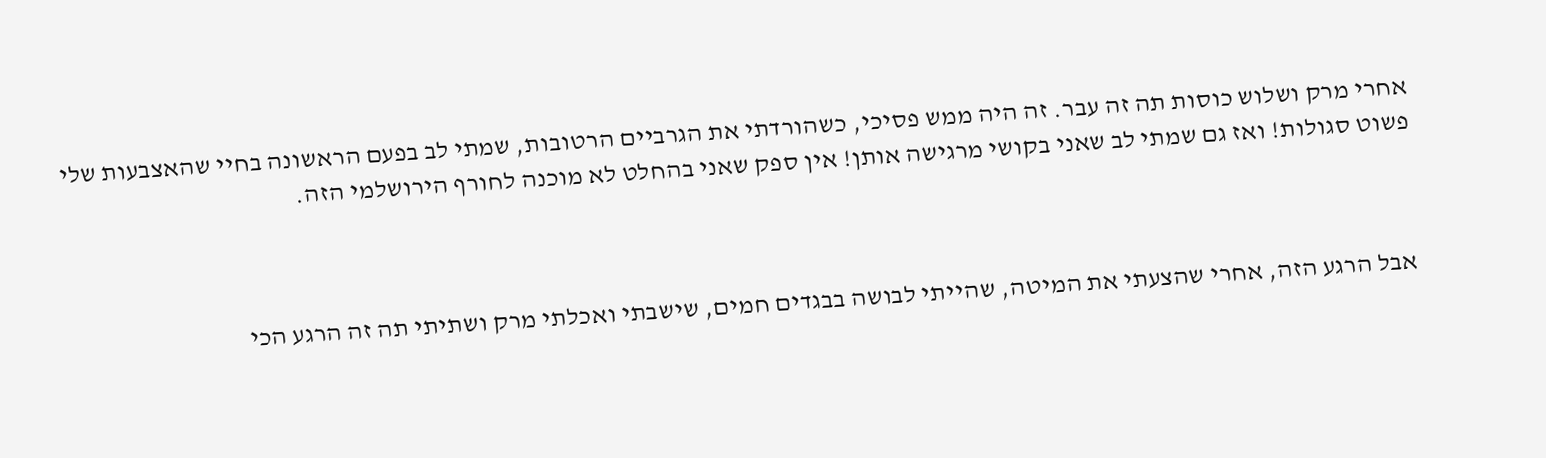אחרי מרק ושלוש כוסות תה זה עבר. זה היה ממש פסיכי, כשהורדתי את הגרביים הרטובות, שמתי לב בפעם הראשונה בחיי שהאצבעות שלי פשוט סגולות! ואז גם שמתי לב שאני בקושי מרגישה אותן! אין ספק שאני בהחלט לא מוכנה לחורף הירושלמי הזה.



אבל הרגע הזה, אחרי שהצעתי את המיטה, שהייתי לבושה בבגדים חמים, שישבתי ואכלתי מרק ושתיתי תה זה הרגע הכי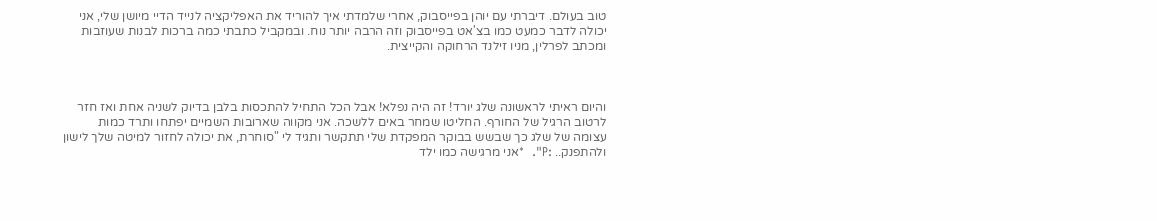טוב בעולם. דיברתי עם יוהן בפייסבוק, אחרי שלמדתי איך להוריד את האפליקציה לנייד הדיי מיושן שלי, אני יכולה לדבר כמעט כמו בצ'אט בפייסבוק וזה הרבה יותר נוח. ובמקביל כתבתי כמה ברכות לבנות שעוזבות ומכתב לפרלין, מניו זילנד הרחוקה והקייצית.



והיום ראיתי לראשונה שלג יורד! זה היה נפלא! אבל הכל התחיל להתכסות בלבן בדיוק לשניה אחת ואז חזר לרטוב הרגיל של החורף. החליטו שמחר באים ללשכה. אני מקווה שארובות השמיים יפתחו ותרד כמות עצומה של שלג כך שבשש בבוקר המפקדת שלי תתקשר ותגיד לי "סוחרת, את יכולה לחזור למיטה שלך לישון ולהתפנק.. :P".  *אני מרגישה כמו ילד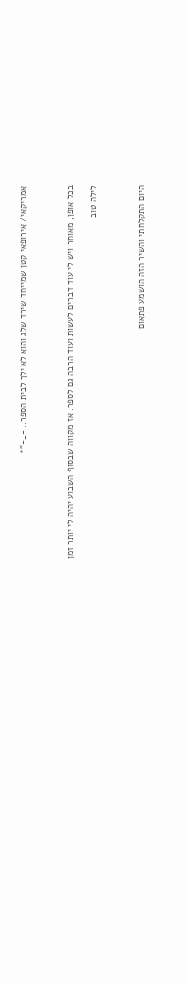אמריקאי/ אירופאי קטן שמייחד שירד שלג והוא לא ילך לבית הספר.. -_-"*



בכל אופן, מאוחר ויש לי עוד דברים לעשות ועוד הרבה גם לספר. אז מקווה שבסוף השבוע יהיה לי יותר זמן

לילה טוב



היום התקלחתי והשיר הזה הושמע פתאום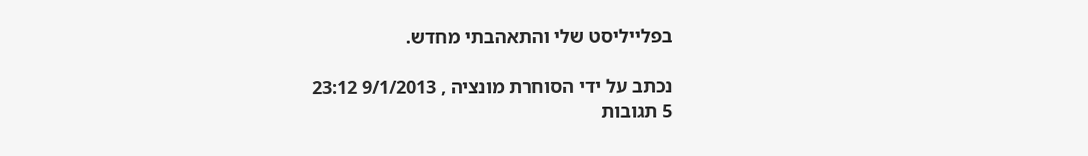בפלייליסט שלי והתאהבתי מחדש.

נכתב על ידי הסוחרת מונציה , 9/1/2013 23:12
5 תגובות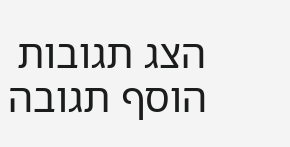הצג תגובות    הוסף תגובה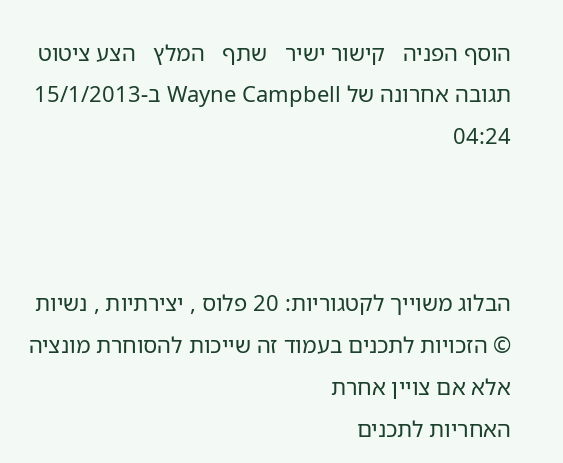הוסף הפניה   קישור ישיר   שתף   המלץ   הצע ציטוט
תגובה אחרונה של Wayne Campbell ב-15/1/2013 04:24



הבלוג משוייך לקטגוריות: 20 פלוס , יצירתיות , נשיות
© הזכויות לתכנים בעמוד זה שייכות להסוחרת מונציה אלא אם צויין אחרת
האחריות לתכנים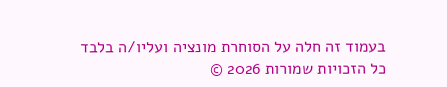בעמוד זה חלה על הסוחרת מונציה ועליו/ה בלבד
כל הזכויות שמורות 2026 ©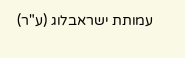עמותת ישראבלוג (ע"ר)